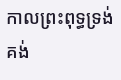កាលព្រះពុទ្ធទ្រង់គង់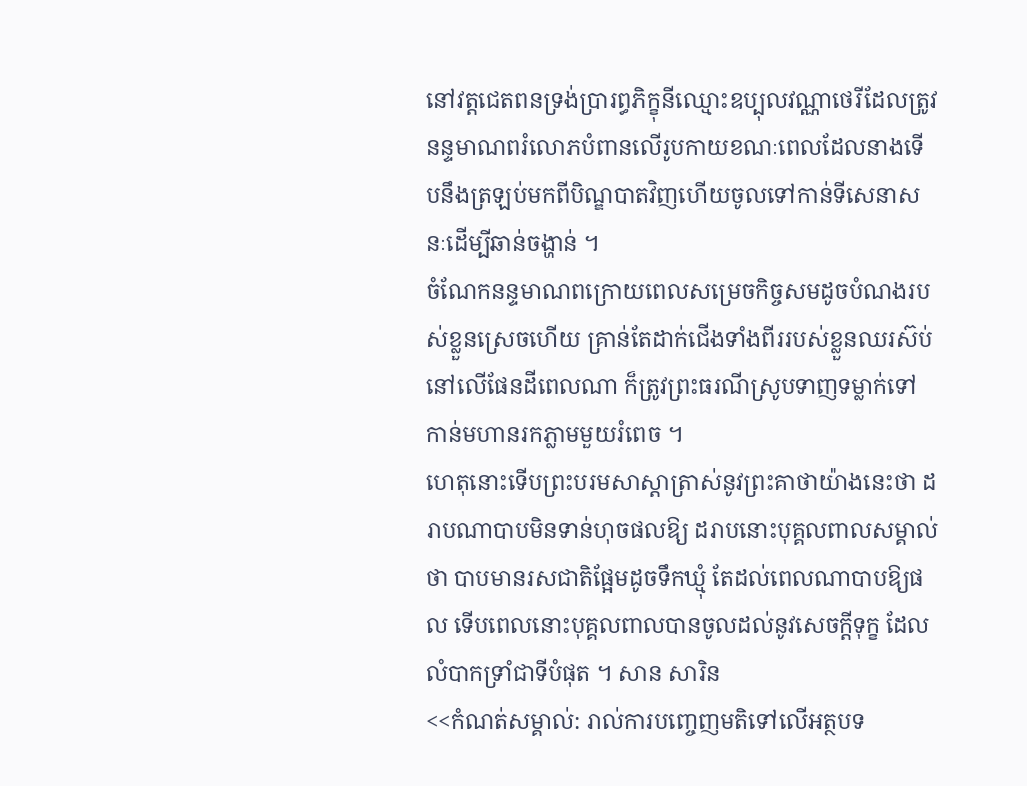នៅវត្តជេតពនទ្រង់ប្រារព្ធភិក្ខុនីឈ្មោះឧប្បុលវណ្ណាថេរីដែលត្រូវនន្ទមាណពរំលោភបំពានលើរូបកាយខណៈពេលដែលនាងទើបនឹងត្រឡប់មកពីបិណ្ឌបាតវិញហើយចូលទៅកាន់ទីសេនាសនៈដើម្បីឆាន់ចង្ហាន់ ។
ចំណែកនន្ទមាណពក្រោយពេលសម្រេចកិច្ចសមដូចបំណងរបស់ខ្លួនស្រេចហើយ គ្រាន់តែដាក់ជើងទាំងពីររបស់ខ្លួនឈរស៊ប់នៅលើផែនដីពេលណា ក៏ត្រូវព្រះធរណីស្រូបទាញទម្លាក់ទៅកាន់មហានរកភ្លាមមួយរំពេច ។
ហេតុនោះទើបព្រះបរមសាស្តាត្រាស់នូវព្រះគាថាយ៉ាងនេះថា ដរាបណាបាបមិនទាន់ហុចផលឱ្យ ដរាបនោះបុគ្គលពាលសម្គាល់ថា បាបមានរសជាតិផ្អែមដូចទឹកឃ្មុំ តែដល់ពេលណាបាបឱ្យផល ទើបពេលនោះបុគ្គលពាលបានចូលដល់នូវសេចក្តីទុក្ខ ដែលលំបាកទ្រាំជាទីបំផុត ។ សាន សារិន
<<កំណត់សម្គាល់: រាល់ការបញ្ចេញមតិទៅលើអត្ថបទ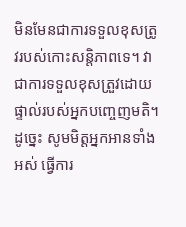មិនមែនជាការទទួលខុសត្រូវរបស់កោះសន្តិភាពទេ។ វាជាការទទួលខុសត្រួវដោយផ្ទាល់របស់អ្នកបញ្ចេញមតិ។ ដូច្នេះ សូមមិត្តអ្នកអានទាំងអស់ ធ្វើការ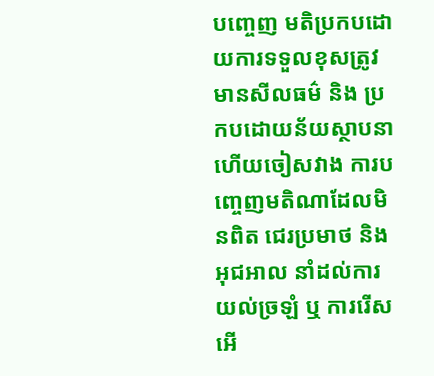បញ្ចេញ មតិប្រកបដោយការទទួលខុសត្រូវ មានសីលធម៌ និង ប្រកបដោយន័យស្ថាបនា ហើយចៀសវាង ការបញ្ចេញមតិណាដែលមិនពិត ជេរប្រមាថ និង អុជអាល នាំដល់ការយល់ច្រឡំ ឬ ការរើសអើ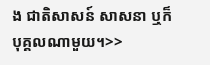ង ជាតិសាសន៍ សាសនា ឬក៏ បុគ្គលណាមួយ។>>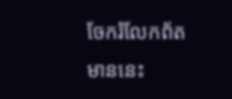ចែករំលែកព័តមាននេះ